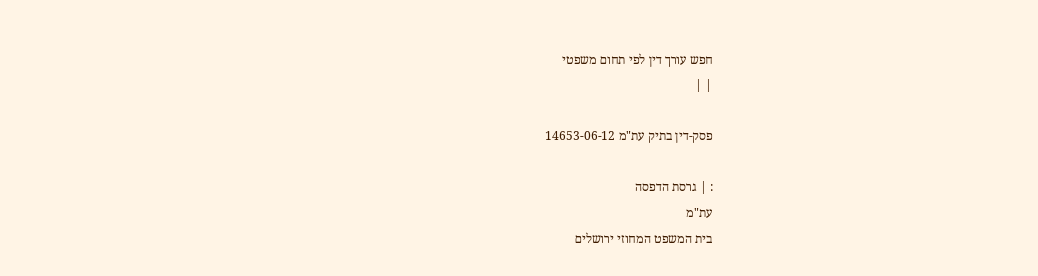חפש עורך דין לפי תחום משפטי
| |

פסק-דין בתיק עת"מ 14653-06-12

: | גרסת הדפסה
עת"מ
בית המשפט המחוזי ירושלים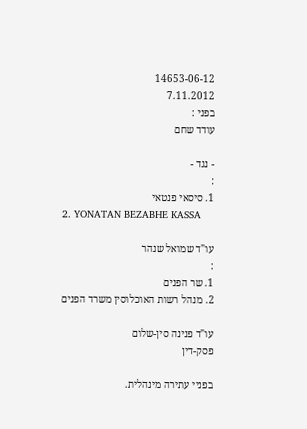14653-06-12
7.11.2012
בפני :
עודד שחם

- נגד -
:
1. סיסאי פנטאי
2. YONATAN BEZABHE KASSA

עו"ד שמואל שנהר
:
1. שר הפנים
2. מנהל רשות האוכלוסין משרד הפנים

עו"ד פנינה סין-שלום
פסק-דין

בפניי עתירה מינהלית.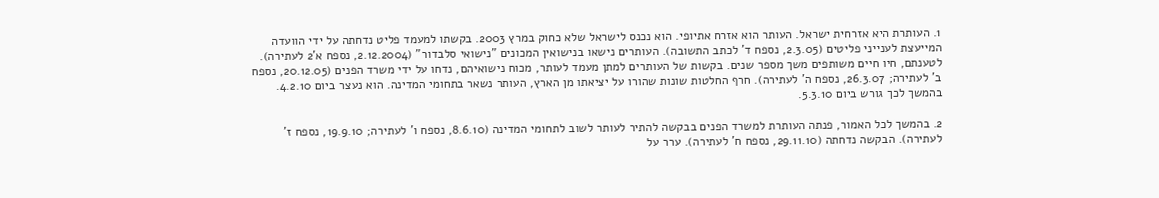1. העותרת היא אזרחית ישראל. העותר הוא אזרח אתיופי. הוא נכנס לישראל שלא כחוק במרץ 2003. בקשתו למעמד פליט נדחתה על ידי הוועדה המייעצת לענייני פליטים (2.3.05, נספח ד' לכתב התשובה). העותרים נישאו בנישואין המכונים "נישואי סלבדור" (2.12.2004, נספח א'2 לעתירה). לטענתם, חיו חיים משותפים משך מספר שנים. בקשות של העותרים למתן מעמד לעותר, מכוח נישואיהם, נדחו על ידי משרד הפנים (20.12.05, נספח ב' לעתירה; 26.3.07, נספח ה' לעתירה). חרף החלטות שונות שהורו על יציאתו מן הארץ, העותר נשאר בתחומי המדינה. הוא נעצר ביום 4.2.10. בהמשך לכך גורש ביום 5.3.10.

2. בהמשך לכל האמור, פנתה העותרת למשרד הפנים בבקשה להתיר לעותר לשוב לתחומי המדינה (8.6.10, נספח ו' לעתירה; 19.9.10, נספח ז' לעתירה). הבקשה נדחתה (29.11.10, נספח ח' לעתירה). ערר על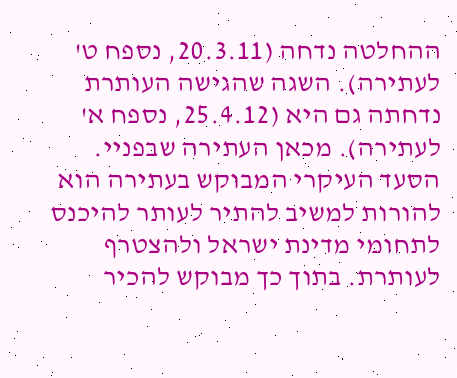ההחלטה נדחה (20.3.11, נספח ט' לעתירה). השגה שהגישה העותרת נדחתה גם היא (25.4.12, נספח א' לעתירה). מכאן העתירה שבפניי. הסעד העיקרי המבוקש בעתירה הוא להורות למשיב להתיר לעותר להיכנס לתחומי מדינת ישראל ולהצטרף לעותרת. בתוך כך מבוקש להכיר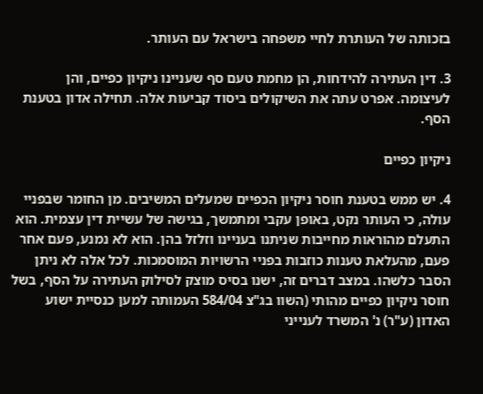בזכותה של העותרת לחיי משפחה בישראל עם העותר.

3. דין העתירה להידחות, הן מחמת טעם סף שעניינו ניקיון כפיים, והן לעיצומה. אפרט עתה את השיקולים ביסוד קביעות אלה. תחילה אדון בטענת הסף.

ניקיון כפיים

4. יש ממש בטענת חוסר ניקיון הכפיים שמעלים המשיבים. מן החומר שבפניי עולה, כי העותר נקט, באופן עקבי ומתמשך, בגישה של עשיית דין עצמית. הוא התעלם מהוראות מחייבות שניתנו בעניינו וזלזל בהן. הוא לא נמנע, פעם אחר פעם, מהעלאת טענות כוזבות בפניי הרשויות המוסמכות. לכל אלה לא ניתן הסבר כלשהו. במצב דברים זה, ישנו בסיס מוצק לסילוק העתירה על הסף, בשל חוסר ניקיון כפיים מהותי (השוו בג"צ 584/04 העמותה למען כנסיית ישוע האדון (ע"ר) נ' המשרד לענייני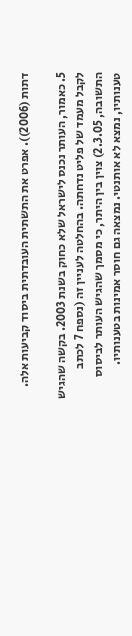דתות (2006)). אפרט את התשתית העובדתית ביסוד קביעות אלה.

5. כאמור, העותר נכנס לישראל שלא כחוק בשנת 2003. בקשה שהגיש לקבל מעמד של פליט נדחתה. בהחלטה לעניין זה (נספח 7 לכתב התשובה, 2.3.05) צוין בין היתר, כי מסמך שהגיש העותר לביסוס טענותיו, נמצא לא אותנטי. נמצאה גם חוסר אמינות בטענותיו.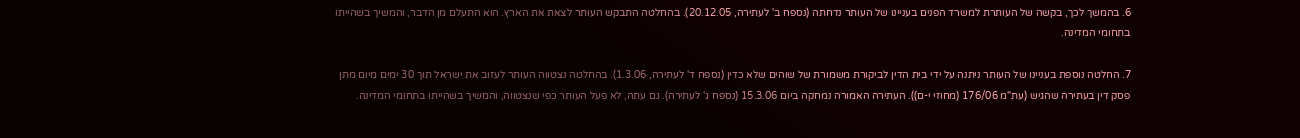6. בהמשך לכך, בקשה של העותרת למשרד הפנים בעניינו של העותר נדחתה (נספח ב' לעתירה, 20.12.05). בהחלטה התבקש העותר לצאת את הארץ. הוא התעלם מן הדבר, והמשיך בשהייתו בתחומי המדינה.

7. החלטה נוספת בעניינו של העותר ניתנה על ידי בית הדין לביקורת משמורת של שוהים שלא כדין (נספח ד' לעתירה, 1.3.06). בהחלטה נצטווה העותר לעזוב את ישראל תוך 30 ימים מיום מתן פסק דין בעתירה שהגיש (עת"מ 176/06 (מחוזי י-ם)). העתירה האמורה נמחקה ביום 15.3.06 (נספח ג' לעתירה). גם עתה, לא פעל העותר כפי שנצטווה, והמשיך בשהייתו בתחומי המדינה.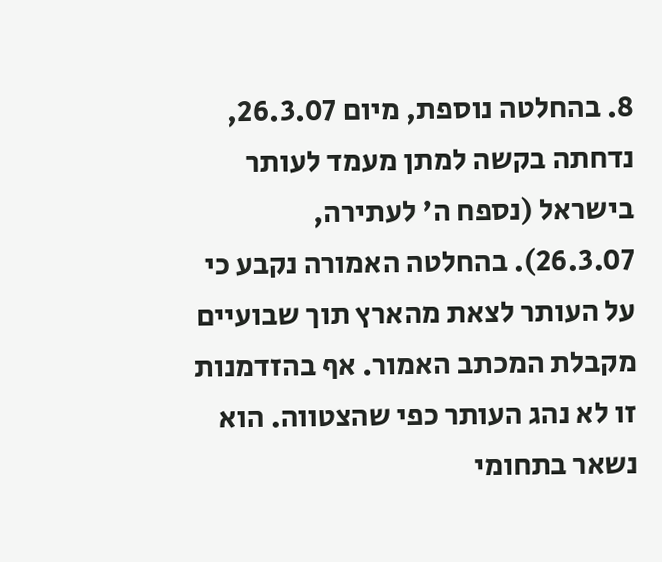8. בהחלטה נוספת, מיום 26.3.07, נדחתה בקשה למתן מעמד לעותר בישראל (נספח ה' לעתירה, 26.3.07). בהחלטה האמורה נקבע כי על העותר לצאת מהארץ תוך שבועיים מקבלת המכתב האמור. אף בהזדמנות זו לא נהג העותר כפי שהצטווה. הוא נשאר בתחומי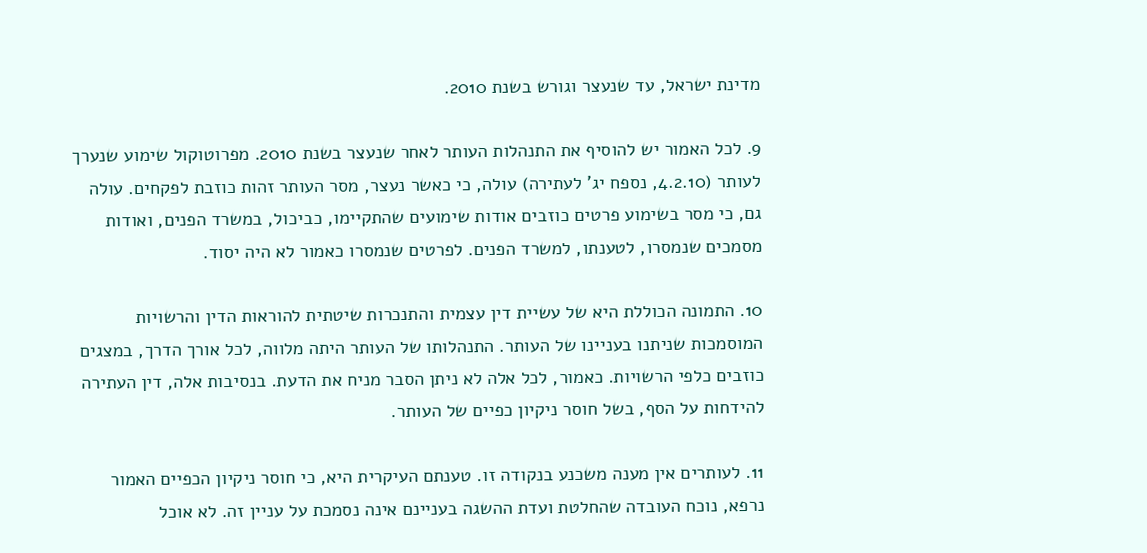מדינת ישראל, עד שנעצר וגורש בשנת 2010.

9. לכל האמור יש להוסיף את התנהלות העותר לאחר שנעצר בשנת 2010. מפרוטוקול שימוע שנערך לעותר (4.2.10, נספח יג' לעתירה) עולה, כי כאשר נעצר, מסר העותר זהות כוזבת לפקחים. עולה גם, כי מסר בשימוע פרטים כוזבים אודות שימועים שהתקיימו, כביכול, במשרד הפנים, ואודות מסמכים שנמסרו, לטענתו, למשרד הפנים. לפרטים שנמסרו כאמור לא היה יסוד.

10. התמונה הכוללת היא של עשיית דין עצמית והתנכרות שיטתית להוראות הדין והרשויות המוסמכות שניתנו בעניינו של העותר. התנהלותו של העותר היתה מלווה, לכל אורך הדרך, במצגים כוזבים כלפי הרשויות. כאמור, לכל אלה לא ניתן הסבר מניח את הדעת. בנסיבות אלה, דין העתירה להידחות על הסף, בשל חוסר ניקיון כפיים של העותר.

11. לעותרים אין מענה משכנע בנקודה זו. טענתם העיקרית היא, כי חוסר ניקיון הכפיים האמור נרפא, נוכח העובדה שהחלטת ועדת ההשגה בעניינם אינה נסמכת על עניין זה. לא אוכל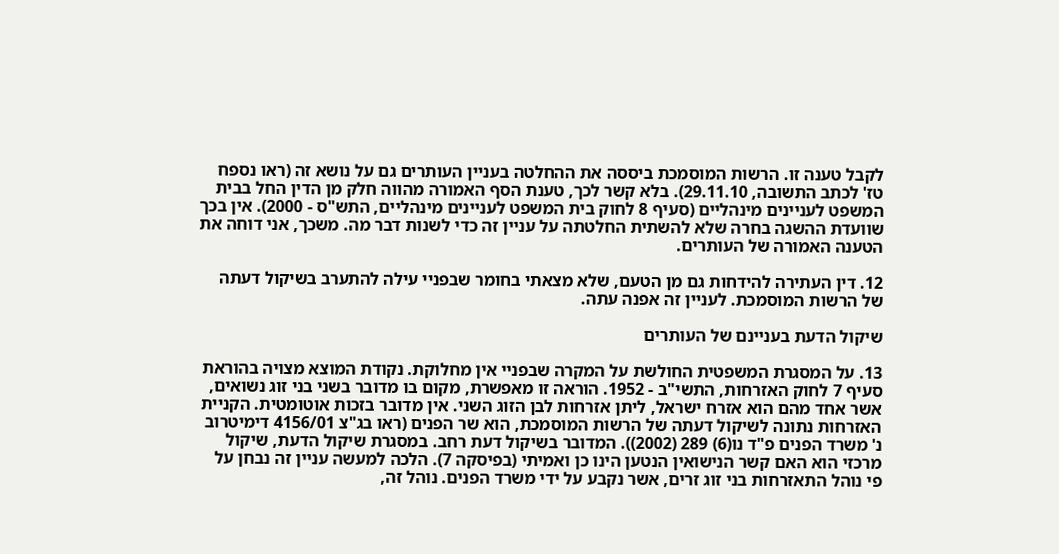לקבל טענה זו. הרשות המוסמכת ביססה את ההחלטה בעניין העותרים גם על נושא זה (ראו נספח טז' לכתב התשובה, 29.11.10). בלא קשר לכך, טענת הסף האמורה מהווה חלק מן הדין החל בבית המשפט לעניינים מינהליים (סעיף 8 לחוק בית המשפט לעניינים מינהליים, התש"ס - 2000). אין בכך שוועדת ההשגה בחרה שלא להשתית החלטתה על עניין זה כדי לשנות דבר מה. משכך, אני דוחה את הטענה האמורה של העותרים.

12. דין העתירה להידחות גם מן הטעם, שלא מצאתי בחומר שבפניי עילה להתערב בשיקול דעתה של הרשות המוסמכת. לעניין זה אפנה עתה.

שיקול הדעת בעניינם של העותרים

13. על המסגרת המשפטית החולשת על המקרה שבפניי אין מחלוקת. נקודת המוצא מצויה בהוראת סעיף 7 לחוק האזרחות, התשי"ב - 1952. הוראה זו מאפשרת, מקום בו מדובר בשני בני זוג נשואים, אשר אחד מהם הוא אזרח ישראל, ליתן אזרחות לבן הזוג השני. אין מדובר בזכות אוטומטית. הקניית האזרחות נתונה לשיקול דעתה של הרשות המוסמכת, הוא שר הפנים (ראו בג"צ 4156/01 דימיטרוב נ' משרד הפנים פ"ד נו(6) 289 (2002)). המדובר בשיקול דעת רחב. במסגרת שיקול הדעת, שיקול מרכזי הוא האם קשר הנישואין הנטען הינו כן ואמיתי (בפיסקה 7). הלכה למעשה עניין זה נבחן על פי נוהל התאזרחות בני זוג זרים, אשר נקבע על ידי משרד הפנים. נוהל זה,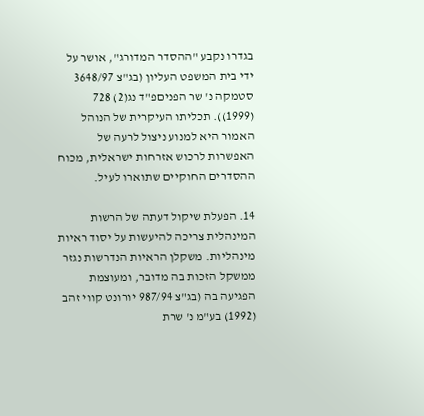בגדרו נקבע "ההסדר המדורג", אושר על ידי בית המשפט העליון (בג"צ 3648/97 סטמקה נ' שר הפניםפ"ד נג(2) 728 (1999)). תכליתו העיקרית של הנוהל האמור היא למנוע ניצול לרעה של האפשרות לרכוש אזרחות ישראלית, מכוח ההסדרים החוקיים שתוארו לעיל.

14. הפעלת שיקול דעתה של הרשות המינהלית צריכה להיעשות על יסוד ראיות מינהליות. משקלן הראיות הנדרשות נגזר ממשקל הזכות בה מדובר, ומעוצמת הפגיעה בה (בג"צ 987/94 יורונט קווי זהב (1992) בע"מ נ' שרת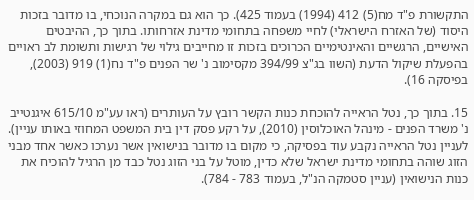התקשורת פ"ד מח(5) 412 (1994) בעמוד 425). כך הוא גם במקרה הנוכחי, בו מדובר בזכות היסוד (של האזרח הישראלי) לחיי משפחה בתחומי מדינת אזרחותו. בתוך כך, ההיבטים האישיים, הרגשיים והאינטימיים הכרוכים בזכות זו מחייבים גילוי של רגישות ותשומת לב ראויים בהפעלת שיקול הדעת (השוו בג"צ 394/99 מקסימוב נ' שר הפנים פ"ד נח(1) 919 (2003), בפיסקה 16).

15. בתוך כך, נטל הראייה להוכחת כנות הקשר רובץ על העותרים (ראו עע"מ 615/10 איגנטייב נ' משרד הפנים - מינהל האוכלוסין (2010), על רקע פסק דין בית המשפט המחוזי באותו עניין). לעניין נטל הראייה נקבע עוד בפסיקה, כי מקום בו מדובר בנישואין אשר נערכו כאשר אחד מבני הזוג שוהה בתחומי מדינת ישראל שלא כדין, מוטל על בני הזוג נטל כבד מן הרגיל להוכיח את כנות הנישואין (עניין סטמקה הנ"ל, בעמוד 783 - 784).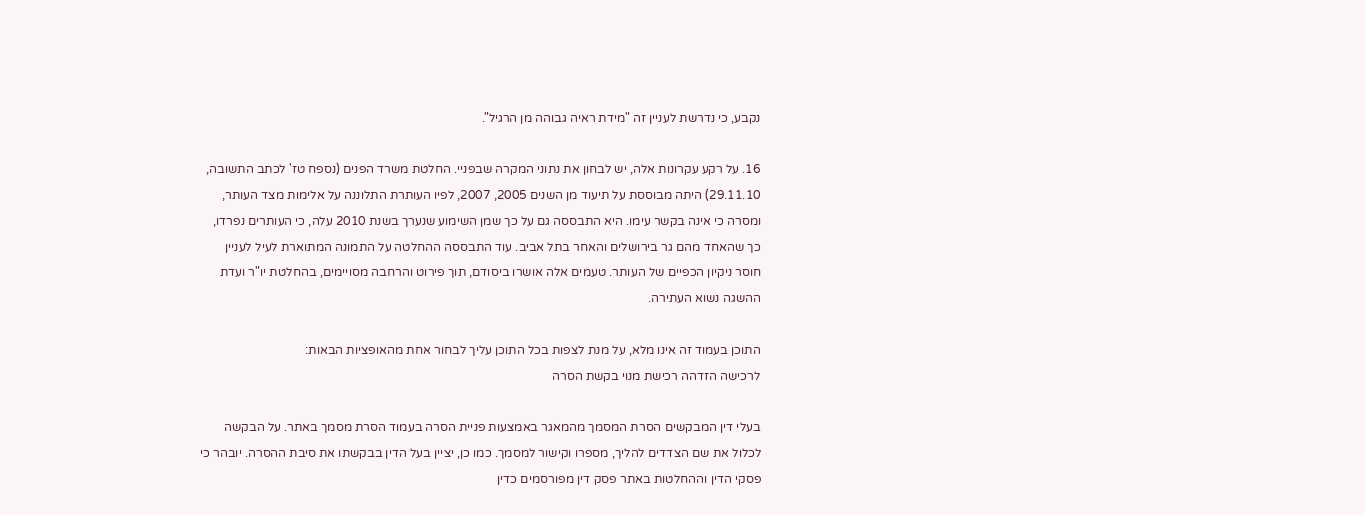נקבע, כי נדרשת לעניין זה "מידת ראיה גבוהה מן הרגיל".

16. על רקע עקרונות אלה, יש לבחון את נתוני המקרה שבפניי. החלטת משרד הפנים (נספח טז' לכתב התשובה, 29.11.10) היתה מבוססת על תיעוד מן השנים 2005, 2007, לפיו העותרת התלוננה על אלימות מצד העותר, ומסרה כי אינה בקשר עימו. היא התבססה גם על כך שמן השימוע שנערך בשנת 2010 עלה, כי העותרים נפרדו, כך שהאחד מהם גר בירושלים והאחר בתל אביב. עוד התבססה ההחלטה על התמונה המתוארת לעיל לעניין חוסר ניקיון הכפיים של העותר. טעמים אלה אושרו ביסודם, תוך פירוט והרחבה מסויימים, בהחלטת יו"ר ועדת ההשגה נשוא העתירה.

התוכן בעמוד זה אינו מלא, על מנת לצפות בכל התוכן עליך לבחור אחת מהאופציות הבאות:
לרכישה הזדהה רכישת מנוי בקשת הסרה

בעלי דין המבקשים הסרת המסמך מהמאגר באמצעות פניית הסרה בעמוד הסרת מסמך באתר. על הבקשה לכלול את שם הצדדים להליך, מספרו וקישור למסמך. כמו כן, יציין בעל הדין בבקשתו את סיבת ההסרה. יובהר כי פסקי הדין וההחלטות באתר פסק דין מפורסמים כדין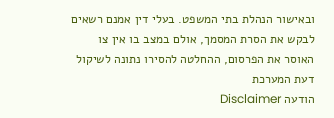ובאישור הנהלת בתי המשפט. בעלי דין אמנם רשאים לבקש את הסרת המסמך, אולם במצב בו אין צו האוסר את הפרסום, ההחלטה להסירו נתונה לשיקול דעת המערכת
הודעה Disclaimer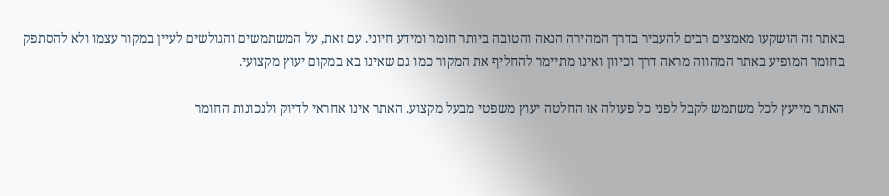באתר זה הושקעו מאמצים רבים להעביר בדרך המהירה הנאה והטובה ביותר חומר ומידע חיוני. עם זאת, על המשתמשים והגולשים לעיין במקור עצמו ולא להסתפק בחומר המופיע באתר המהווה מראה דרך וכיוון ואינו מתיימר להחליף את המקור כמו גם שאינו בא במקום יעוץ מקצועי.

האתר מייעץ לכל משתמש לקבל לפני כל פעולה או החלטה יעוץ משפטי מבעל מקצוע. האתר אינו אחראי לדיוק ולנכונות החומר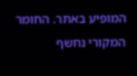המופיע באתר. החומר המקורי נחשף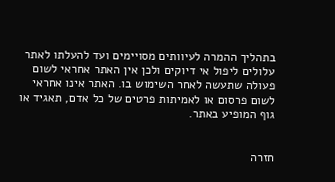בתהליך ההמרה לעיוותים מסויימים ועד להעלתו לאתר עלולים ליפול אי דיוקים ולכן אין האתר אחראי לשום פעולה שתעשה לאחר השימוש בו. האתר אינו אחראי לשום פרסום או לאמיתות פרטים של כל אדם, תאגיד או גוף המופיע באתר.


חזרה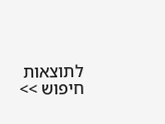לתוצאות חיפוש >>